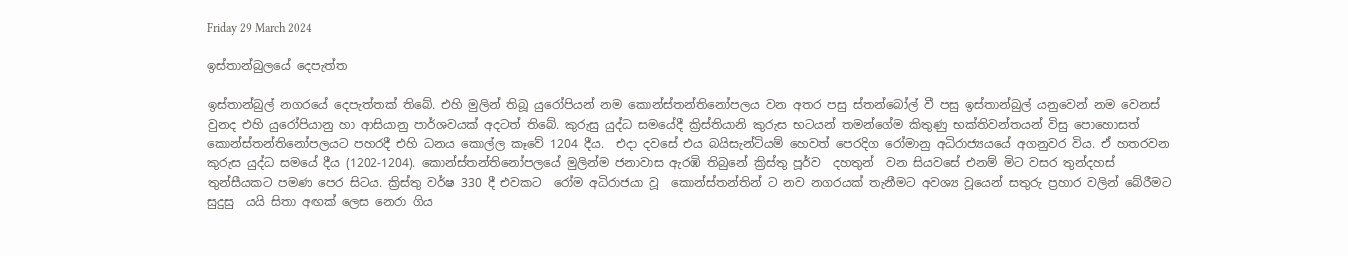Friday 29 March 2024

ඉස්තාන්බුලයේ දෙපැත්ත

ඉස්තාන්බුල් නගරයේ දෙපැත්තක් තිබේ. එහි මුලින් තිබූ යුරෝපියන් නම කොන්ස්තන්තිනෝපලය වන අතර පසු ස්තන්බෝල් වී පසු ඉස්තාන්බුල් යනුවෙන් නම වෙනස් වුනද එහි යුරෝපියානු හා ආසියානු පාර්ශවයක් අදටත් තිබේ. කුරුසු යුද්ධ සමයේදී ක්‍රිස්තියානි කුරුස භටයන් තමන්ගේම කිතුණු භක්තිවන්තයන් විසු පොහොසත් කොන්ස්තන්තිනෝපලයට පහරදී එහි ධනය කොල්ල කෑවේ 1204 දීය.  එදා දවසේ එය බයිසැන්ටියම් හෙවත් පෙරදිග රෝමානු අධිරාජ්‍යයයේ අගනුවර විය. ඒ හතරවන කුරුස යුද්ධ සමයේ දීය (1202-1204). කොන්ස්තන්තිනෝපලයේ මුලින්ම ජනාවාස ඇරඹි තිබුනේ ක්‍රිස්තු පූර්ව  දහතුන්  වන සියවසේ එනම් මිට වසර තුන්දහස් තුන්සීයකට පමණ පෙර සිටය. ක්‍රිස්තු වර්ෂ 330 දී එවකට  රෝම අධිරාජයා වූ  කොන්ස්තන්තින් ට නව නගරයක් තැනීමට අවශ්‍ය වූයෙන් සතුරු ප්‍රහාර වලින් බේරීමට සුදුසු  යයි සිතා අඟක් ලෙස නෙරා ගිය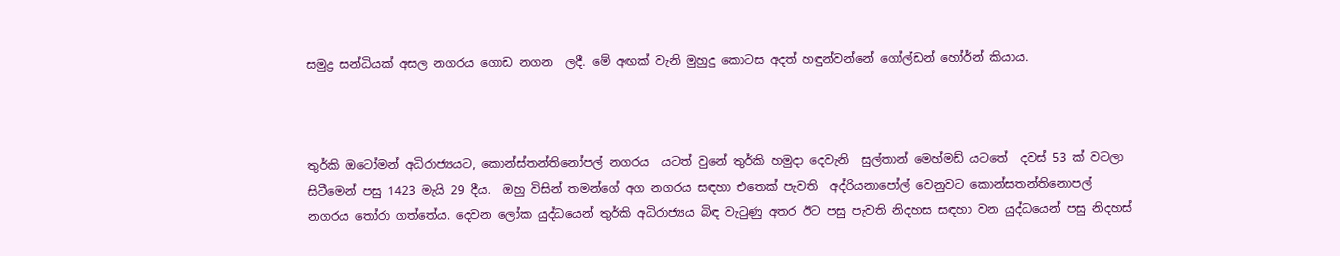සමුද්‍ර සන්ධියක් අසල නගරය ගොඩ නගන  ලදී. මේ අඟක් වැනි මුහුදු කොටස අදත් හඳුන්වන්නේ ගෝල්ඩන් හෝර්න් කියාය.



තුර්කි ඔටෝමන් අධිරාජ්‍යයට, කොන්ස්තන්තිනෝපල් නගරය  යටත් වුනේ තුර්කි හමුදා දෙවැනි  සුල්තාන් මෙහ්මඩ් යටතේ  දවස් 53 ක් වටලා සිටීමෙන් පසු 1423 මැයි 29 දීය.  ඔහු විසින් තමන්ගේ අග නගරය සඳහා එතෙක් පැවති  අද්රියනාපෝල් වෙනුවට කොන්සතන්තිනොපල් නගරය තෝරා ගත්තේය. දෙවන ලෝක යුද්ධයෙන් තුර්කි අධිරාජ්‍යය බිඳ වැටුණු අතර ඊට පසු පැවති නිදහස සඳහා වන යුද්ධයෙන් පසු නිදහස්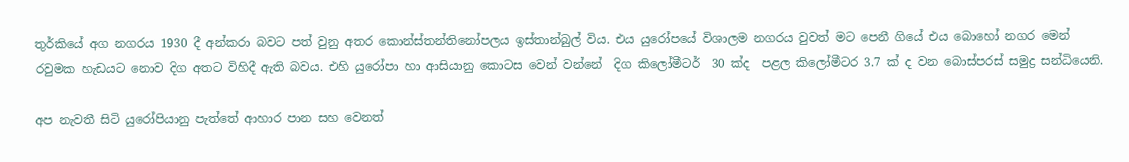තුර්කියේ අග නගරය 1930 දී අන්කරා බවට පත් වුනු අතර කොන්ස්තන්තිනෝපලය ඉස්තාන්බුල් විය. එය යුරෝපයේ විශාලම නගරය වුවත් මට පෙනී ගියේ එය බොහෝ නගර මෙන් රවුමක හැඩයට නොව දිග අතට විහිදී ඇති බවය. එහි යුරෝපා හා ආසියානු කොටස වෙන් වන්නේ  දිග කිලෝමීටර්  30 ක්ද  පළල කිලෝමීටර 3.7 ක් ද වන බොස්පරස් සමුද්‍ර සන්ධියෙනි.

අප නැවතී සිටි යුරෝපියානු පැත්තේ ආහාර පාන සහ වෙනත්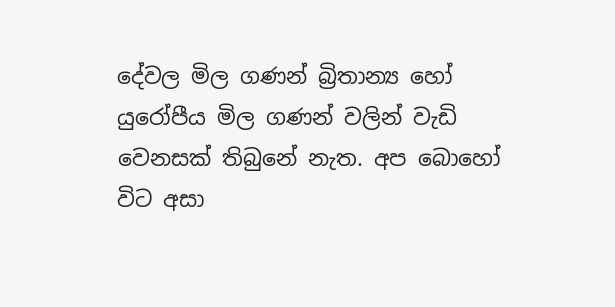දේවල මිල ගණන් බ්‍රිතාන්‍ය හෝ යුරෝපීය මිල ගණන් වලින් වැඩි වෙනසක් තිබුනේ නැත. අප බොහෝ විට අසා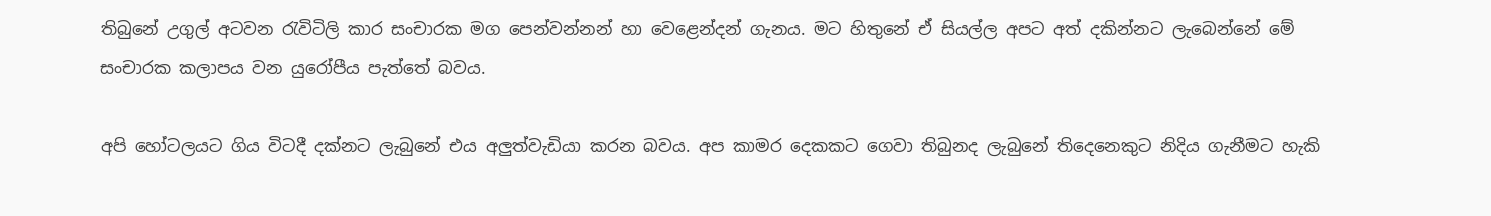තිබුනේ උගුල් අටවන රැවිටිලි කාර සංචාරක මග පෙන්වන්නන් හා වෙළෙන්දන් ගැනය. මට හිතුනේ ඒ සියල්ල අපට අත් දකින්නට ලැබෙන්නේ මේ සංචාරක කලාපය වන යුරෝපීය පැත්තේ බවය.

අපි හෝටලයට ගිය විටදී දක්නට ලැබුනේ එය අලුත්වැඩියා කරන බවය. අප කාමර දෙකකට ගෙවා තිබුනද ලැබුනේ තිදෙනෙකුට නිදිය ගැනීමට හැකි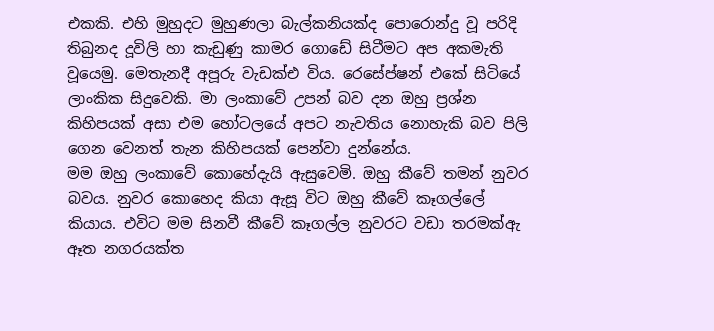එකකි. එහි මුහුදට මුහුණලා බැල්කනියක්ද පොරොන්දු වූ පරිදි තිබුනද දූවිලි හා කැඩුණු කාමර ගොඩේ සිටීමට අප අකමැති වූයෙමු. මෙතැනදී අපූරු වැඩක්එ විය. රෙසේප්ෂන් එකේ සිටියේ ලාංකික සිදුවෙකි. මා ලංකාවේ උපන් බව දන ඔහු ප්‍රශ්න කිහිපයක් අසා එම හෝටලයේ අපට නැවතිය නොහැකි බව පිලි ගෙන වෙනත් තැන කිහිපයක් පෙන්වා දුන්නේය.
මම ඔහු ලංකාවේ කොහේදැයි ඇසුවෙමි. ඔහු කීවේ තමන් නුවර බවය. නුවර කොහෙද කියා ඇසූ විට ඔහු කීවේ කෑගල්ලේ කියාය. එවිට මම සිනවී කීවේ කෑගල්ල නුවරට වඩා තරමක්ඇ ඈත නගරයක්ත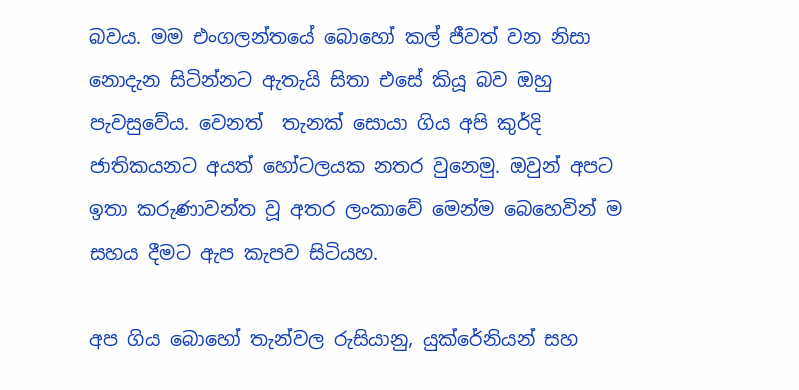බවය. මම එංගලන්තයේ බොහෝ කල් ජීවත් වන නිසා නොදැන සිටින්නට ඇතැයි සිතා එසේ කියූ බව ඔහු පැවසුවේය. වෙනත්  තැනක් සොයා ගිය අපි කුර්දි ජාතිකයනට අයත් හෝටලයක නතර වුනෙමු. ඔවුන් අපට ඉතා කරුණාවන්ත වූ අතර ලංකාවේ මෙන්ම බෙහෙවින් ම සහය දීමට ඇප කැපව සිටියහ.

අප ගිය බොහෝ තැන්වල රුසියානු, යුක්රේනියන් සහ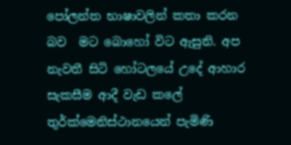පෝලන්ත භාෂාවලින් කතා කරන බව  මට බොහෝ විට ඇසුනි. අප නැවතී සිටි හෝටලයේ උදේ ආහාර සැකසීම ආදී වැඩ කලේ තුර්ක්මෙනිස්ථානයෙන් පැමිණි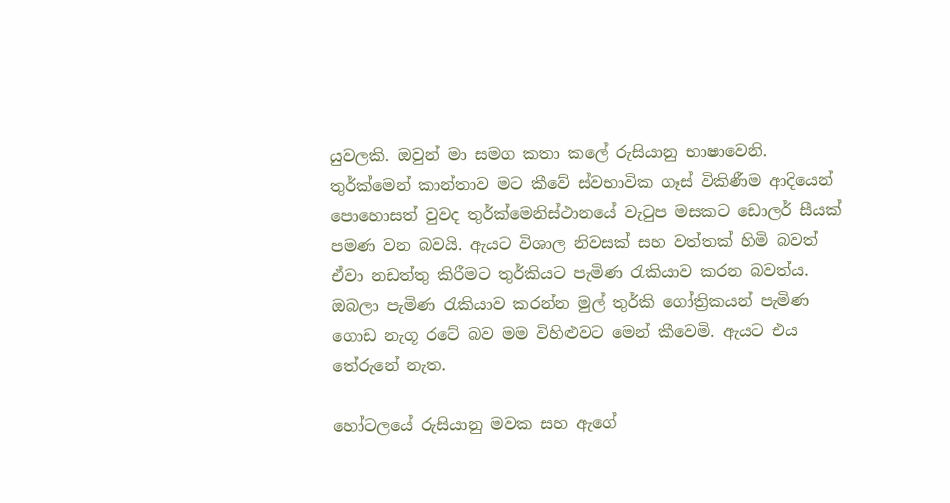යුවලකි. ඔවුන් මා සමග කතා කලේ රුසියානු භාෂාවෙනි. තුර්ක්මෙන් කාන්තාව මට කීවේ ස්වභාවික ගෑස් විකිණීම ආදියෙන් පොහොසත් වුවද තුර්ක්මෙනිස්ථානයේ වැටුප මසකට ඩොලර් සීයක් පමණ වන බවයි. ඇයට විශාල නිවසක් සහ වත්තක් හිමි බවත් ඒවා නඩත්තු කිරීමට තුර්කියට පැමිණ රැකියාව කරන බවත්ය. ඔබලා පැමිණ රැකියාව කරන්න මුල් තුර්කි ගෝත්‍රිකයන් පැමිණ ගොඩ නැගූ රටේ බව මම විහිළුවට මෙන් කීවෙමි. ඇයට එය තේරුනේ නැත.

හෝටලයේ රුසියානු මවක සහ ඇගේ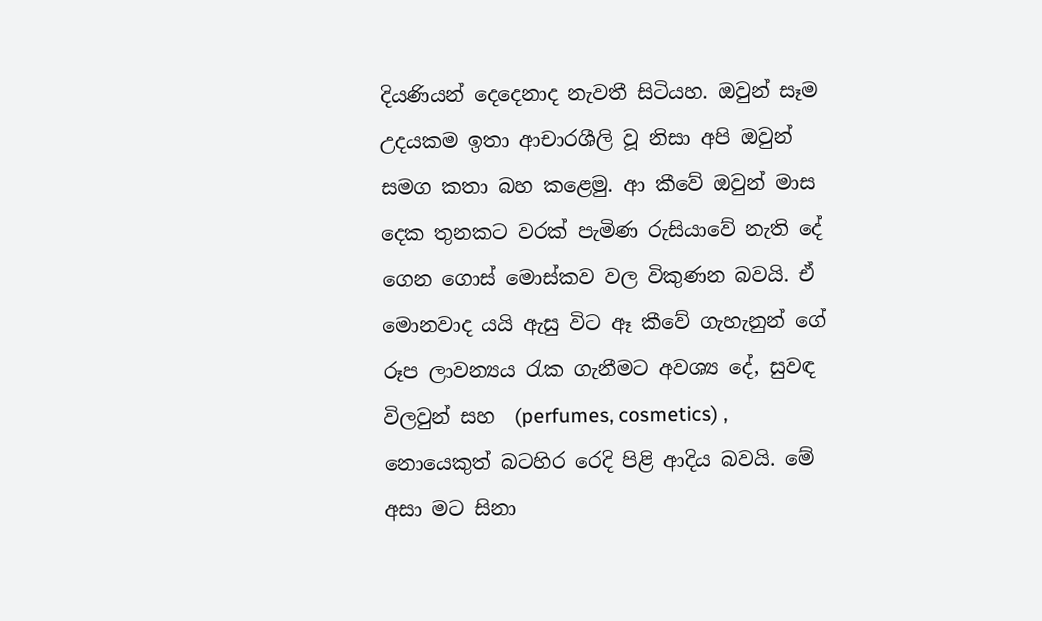දියණියන් දෙදෙනාද නැවතී සිටියහ. ඔවුන් සෑම උදයකම ඉතා ආචාරශීලි වූ නිසා අපි ඔවුන් සමග කතා බහ කළෙමු. ආ කීවේ ඔවුන් මාස දෙක තුනකට වරක් පැමිණ රුසියාවේ නැති දේ ගෙන ගොස් මොස්කව වල විකුණන බවයි. ඒ මොනවාද යයි ඇසු විට ඈ කීවේ ගැහැනුන් ගේ රූප ලාවන්‍යය රැක ගැනීමට අවශ්‍ය දේ, සුවඳ විලවුන් සහ  (perfumes, cosmetics) , නොයෙකුත් බටහිර රෙදි පිළි ආදිය බවයි. මේ අසා මට සිනා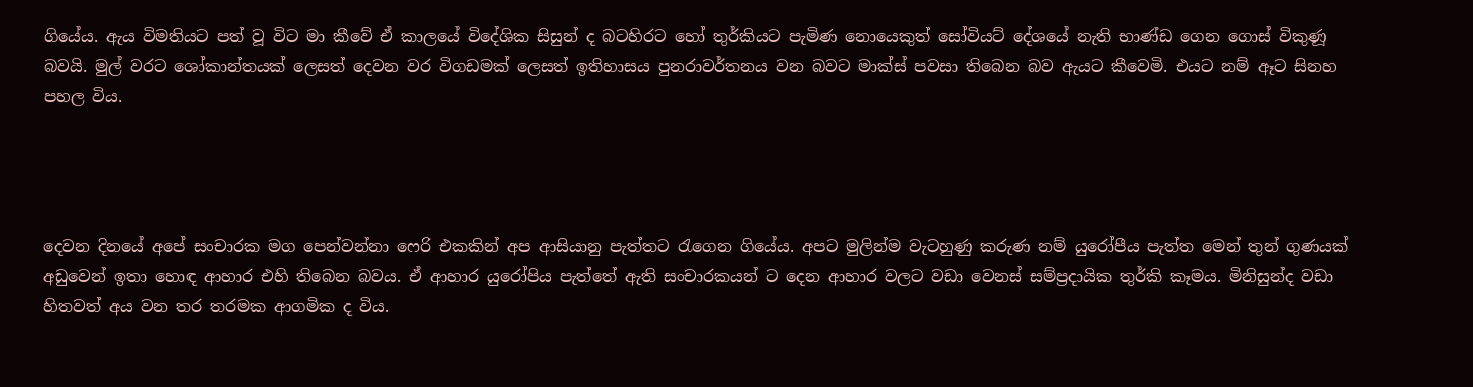ගියේය. ඇය විමතියට පත් වූ විට මා කීවේ ඒ කාලයේ විදේශික සිසුන් ද බටහිරට හෝ තුර්කියට පැමිණ නොයෙකුත් සෝවියට් දේශයේ නැති භාණ්ඩ ගෙන ගොස් විකුණූ බවයි. මුල් වරට ශෝකාන්තයක් ලෙසත් දෙවන වර විගඩමක් ලෙසත් ඉතිහාසය පුනරාවර්තනය වන බවට මාක්ස් පවසා තිබෙන බව ඇයට කීවෙමි. එයට නම් ඈට සිනහ පහල විය.




දෙවන දිනයේ අපේ සංචාරක මග පෙන්වන්නා ෆෙරි එකකින් අප ආසියානු පැත්තට රැගෙන ගියේය. අපට මුලින්ම වැටහුණු කරුණ නම් යුරෝපීය පැත්ත මෙන් තුන් ගුණයක් අඩුවෙන් ඉතා හොඳ ආහාර එහි තිබෙන බවය. ඒ ආහාර යුරෝපිය පැත්තේ ඇති සංචාරකයන් ට දෙන ආහාර වලට වඩා වෙනස් සම්ප්‍රදායික තුර්කි කෑමය. මිනිසුන්ද වඩා හිතවත් අය වන තර තරමක ආගමික ද විය.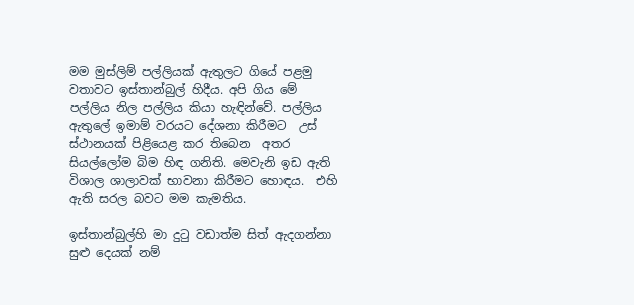මම මුස්ලිම් පල්ලියක් ඇතුලට ගියේ පළමු වතාවට ඉස්තාන්බුල් හිදීය. අපි ගිය මේ පල්ලිය නිල පල්ලිය කියා හැඳින්වේ. පල්ලිය ඇතුලේ ඉමාම් වරයට දේශනා කිරීමට  උස් ස්ථානයක් පිළියෙළ කර තිබෙන  අතර සියල්ලෝම බිම හිඳ ගනිති. මෙවැනි ඉඩ ඇති විශාල ශාලාවක් භාවනා කිරීමට හොඳය.  එහි ඇති සරල බවට මම කැමතිය.

ඉස්තාන්බුල්හි මා දුටු වඩාත්ම සිත් ඇදගන්නා සුළු දෙයක් නම්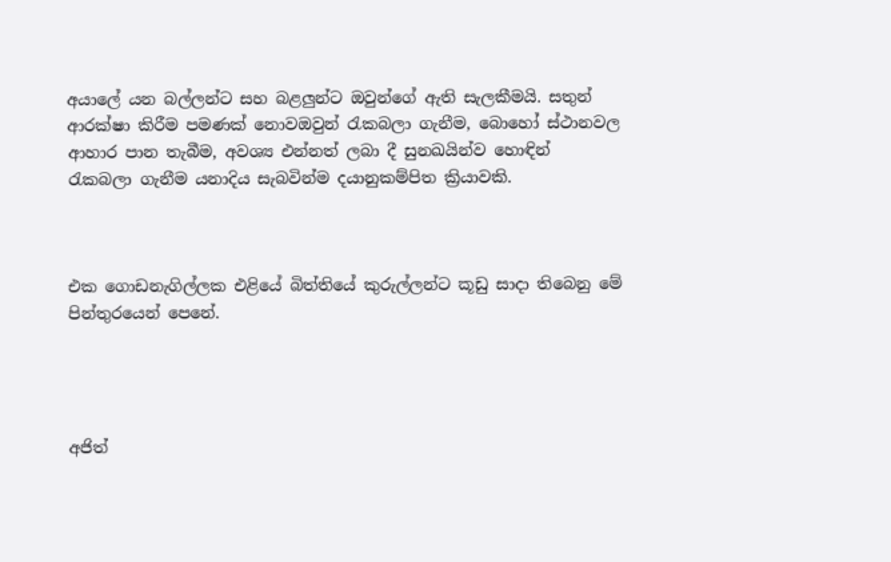අයාලේ යන බල්ලන්ට සහ බළලුන්ට ඔවුන්ගේ ඇති සැලකීමයි. සතුන් ආරක්ෂා කිරීම පමණක් නොවඔවුන් රැකබලා ගැනීම, බොහෝ ස්ථානවල ආහාර පාන තැබීම, අවශ්‍ය එන්නත් ලබා දී සුනඛයින්ව හොඳින්  රැකබලා ගැනීම යනාදිය සැබවින්ම දයානුකම්පිත ක්‍රියාවකි.



එක ගොඩනැගිල්ලක එළියේ බිත්තියේ කුරුල්ලන්ට කූඩු සාදා තිබෙනු මේ පින්තුරයෙන් පෙනේ.




අජිත්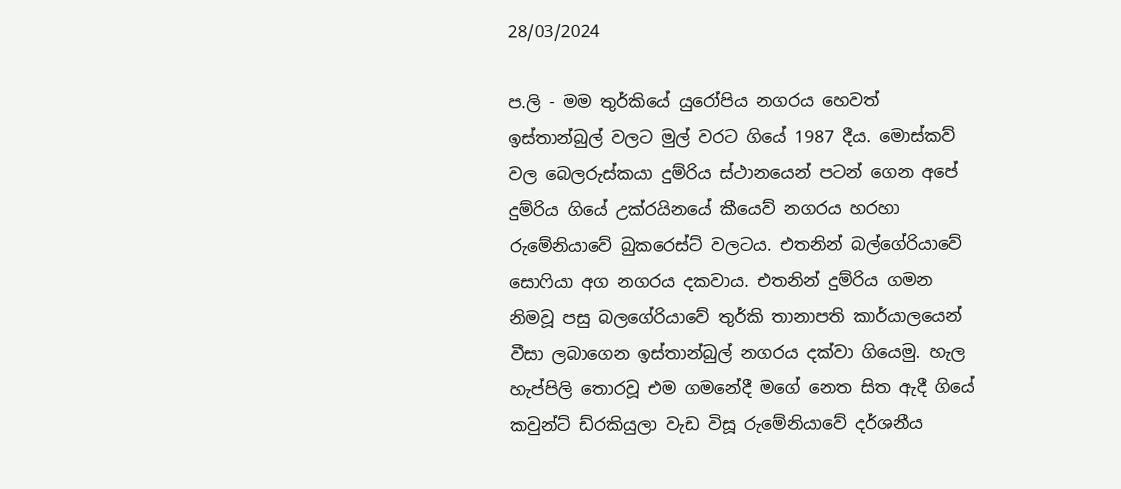28/03/2024

ප.ලි - මම තුර්කියේ යුරෝපිය නගරය හෙවත් ඉස්තාන්බුල් වලට මුල් වරට ගියේ 1987 දීය. මොස්කව් වල බෙලරුස්කයා දුම්රිය ස්ථානයෙන් පටන් ගෙන අපේ දුම්රිය ගියේ උක්රයිනයේ කීයෙව් නගරය හරහා රුමේනියාවේ බුකරෙස්ට් වලටය. එතනින් බල්ගේරියාවේ සොෆියා අග නගරය දකවාය. එතනින් දුම්රිය ගමන නිමවූ පසු බලගේරියාවේ තුර්කි තානාපති කාර්යාලයෙන් වීසා ලබාගෙන ඉස්තාන්බුල් නගරය දක්වා ගියෙමු. හැල හැප්පිලි තොරවූ එම ගමනේදී මගේ නෙත සිත ඇදී ගියේ කවුන්ට් ඩ්රකියුලා වැඩ විසූ රුමේනියාවේ දර්ශනීය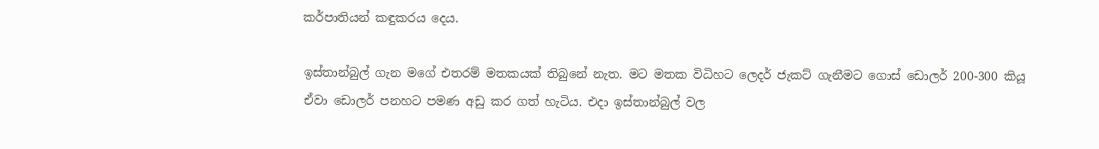කර්පාතියන් කඳුකරය දෙය.

ඉස්තාන්බුල් ගැන මගේ එතරම් මතකයක් තිබුනේ නැත. මට මතක විධිහට ලෙදර් ජැකට් ගැනීමට ගොස් ඩොලර් 200-300 කියූ ඒවා ඩොලර් පනහට පමණ අඩු කර ගත් හැටිය. එදා ඉස්තාන්බුල් වල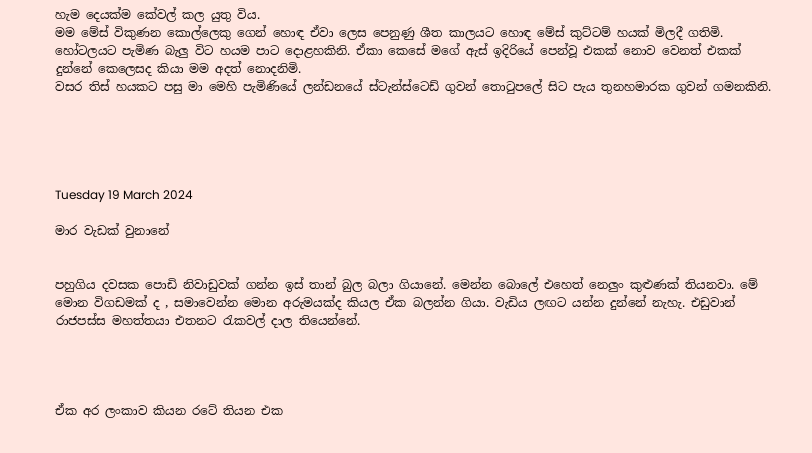හැම දෙයක්ම කේවල් කල යුතු විය.
මම මේස් විකුණන කොල්ලෙකු ගෙන් හොඳ ඒවා ලෙස පෙනුණු ශීත කාලයට හොඳ මේස් කුට්ටම් හයක් මිලදී ගතිමි. හෝටලයට පැමිණ බැලු විට හයම පාට දොළහකිනි. ඒකා කෙසේ මගේ ඇස් ඉදිරියේ පෙන්වූ එකක් නොව වෙනත් එකක් දුන්නේ කෙලෙසද කියා මම අදත් නොදනිමි.
වසර තිස් හයකට පසු මා මෙහි පැමිණියේ ලන්ඩනයේ ස්ටැන්ස්ටෙඩ් ගුවන් තොටුපලේ සිට පැය තුනහමාරක ගුවන් ගමනකිනි.





Tuesday 19 March 2024

මාර වැඩක් වුනානේ


පහුගිය දවසක පොඩි නිවාඩුවක් ගන්න ඉස් තාන් බුල බලා ගියානේ. මෙන්න බොලේ එහෙත් නෙලුං කුළුණක් තියනවා. මේ මොන විගඩමක් ද , සමාවෙන්න මොන අරුමයක්ද කියල ඒක බලන්න ගියා. වැඩිය ලඟට යන්න දුන්නේ නැහැ. එඩුවාන්  රාජපස්ස මහත්තයා එතනට රැකවල් දාල තියෙන්නේ.




ඒක අර ලංකාව කියන රටේ තියන එක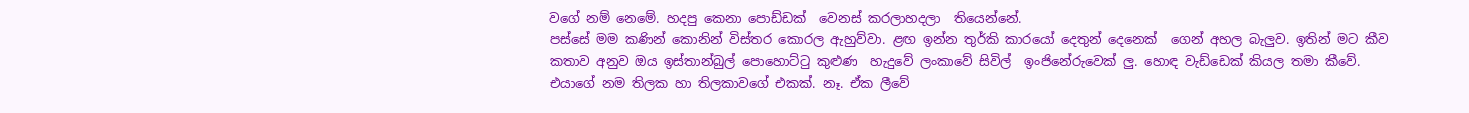වගේ නම් නෙමේ. හදපු කෙනා පොඩ්ඩක්  වෙනස් කරලාහදලා  තියෙන්නේ.
පස්සේ මම කණින් කොනින් විස්තර කොරල ඇහුව්වා. ළඟ ඉන්න තුර්කි කාරයෝ දෙතුන් දෙනෙක්  ගෙන් අහල බැලුව. ඉතින් මට කීව කතාව අනුව ඔය ඉස්තාන්බුල් පොහොට්ටු කුළුණ  හැදුවේ ලංකාවේ සිවිල්  ඉංජිනේරුවෙක් ලු. හොඳ වැඩ්ඩෙක් කියල තමා කීවේ.   එයාගේ නම තිලක හා තිලකාවගේ එකක්. නෑ. ඒක ලීවේ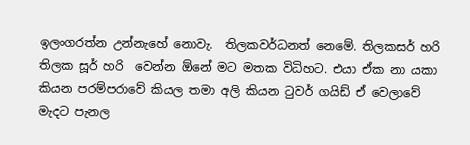ඉලංගරත්න උන්නැහේ නොවැ.  තිලකවර්ධනත් නෙමේ. තිලකසර් හරි තිලක සූර් හරි  වෙන්න ඕනේ මට මතක විධිහට. එයා ඒක නා යකා කියන පරම්පරාවේ කියල තමා අලි කියන ටුවර් ගයිඩ් ඒ වෙලාවේ මැදට පැනල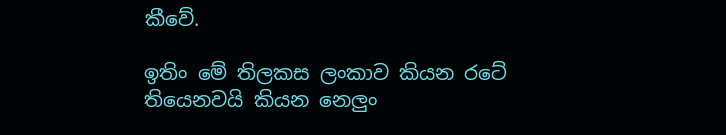කීවේ.

ඉතිං මේ තිලකස ලංකාව කියන රටේ තියෙනවයි කියන නෙලුං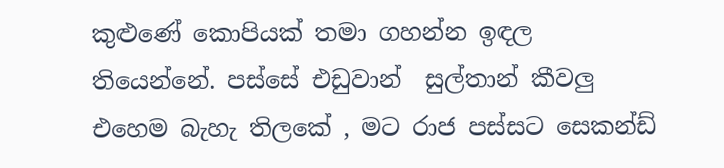කුළුණේ කොපියක් තමා ගහන්න ඉඳල තියෙන්නේ. පස්සේ එඩුවාන්  සුල්තාන් කීවලු එහෙම බැහැ තිලකේ , මට රාජ පස්සට සෙකන්ඩ්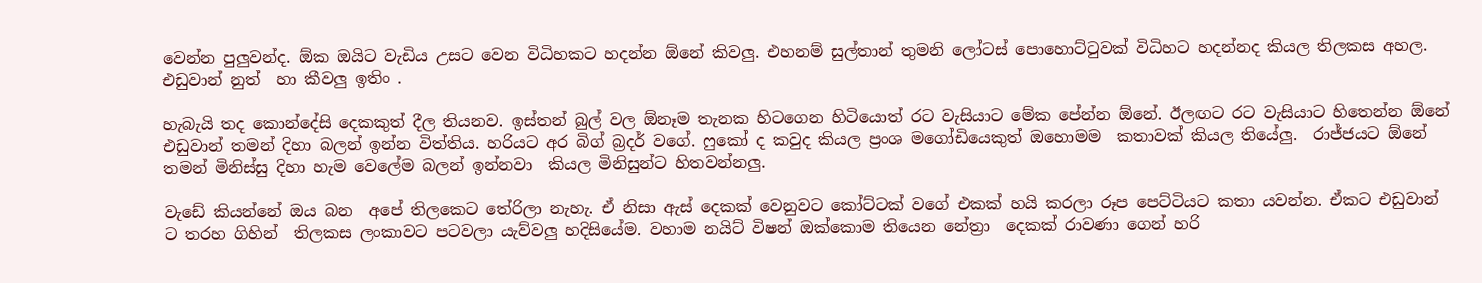වෙන්න පුලුවන්ද. ඕක ඔයිට වැඩිය උසට වෙන විධිහකට හදන්න ඕනේ කිවලු. එහනම් සුල්තාන් තුමනි ලෝටස් පොහොට්ටුවක් විධිහට හදන්නද කියල තිලකස අහල. එඩුවාන් නුත්  හා කීවලු ඉතිං .

හැබැයි තද කොන්දේසි දෙකකුත් දීල තියනව. ඉස්තන් බුල් වල ඕනෑම තැනක හිටගෙන හිටියොත් රට වැසියාට මේක පේන්න ඕනේ. ඊලඟට රට වැසියාට හිතෙන්න ඕනේ එඩුවාන් තමන් දිහා බලන් ඉන්න විත්තිය. හරියට අර බිග් බ්‍රදර් වගේ. ෆුකෝ ද කවුද කියල ප්‍රංශ මගෝඩියෙකුත් ඔහොමම  කතාවක් කියල තියේලු.  රාජ්ජයට ඕනේ තමන් මිනිස්සු දිහා හැම වෙලේම බලන් ඉන්නවා  කියල මිනිසුන්ට හිතවන්නලු.

වැඩේ කියන්නේ ඔය බන  අපේ තිලකෙට තේරිලා නැහැ. ඒ නිසා ඇස් දෙකක් වෙනුවට කෝට්ටක් වගේ එකක් හයි කරලා රූප පෙට්ටියට කතා යවන්න. ඒකට එඩුවාන්  ට තරහ ගිහින්  තිලකස ලංකාවට පටවලා යැව්වලු හදිසියේම. වහාම නයිට් විෂන් ඔක්කොම තියෙන නේත්‍රා  දෙකක් රාවණා ගෙන් හරි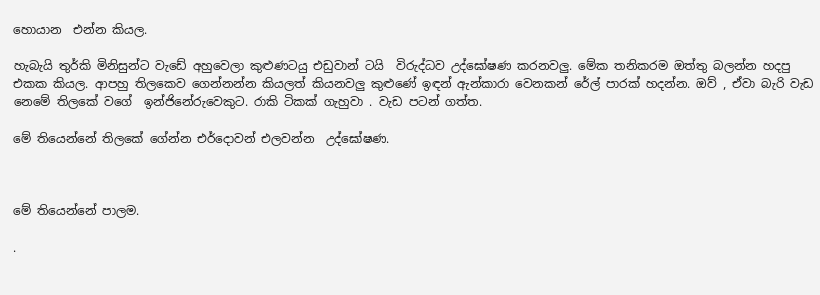හොයාන  එන්න කියල.

හැබැයි තුර්කි මිනිසුන්ට වැඩේ අහුවෙලා කුළුණටයු එඩුවාන් ටයි  විරුද්ධව උද්ඝෝෂණ කරනවලු. මේක තනිකරම ඔත්තු බලන්න හදපු එකක කියල. ආපහු තිලකෙව ගෙන්නන්න කියලත් කියනවලු කුළුණේ ඉඳන් ඇන්කාරා වෙනකන් රේල් පාරක් හදන්න. ඔව් , ඒවා බැරි වැඩ නෙමේ තිලකේ වගේ  ඉන්ජිනේරුවෙකුට. රාකි ටිකක් ගැහුවා . වැඩ පටන් ගත්ත.

මේ තියෙන්නේ තිලකේ ගේන්න එර්දොවන් එලවන්න  උද්ඝෝෂණ.



මේ තියෙන්නේ පාලම.

.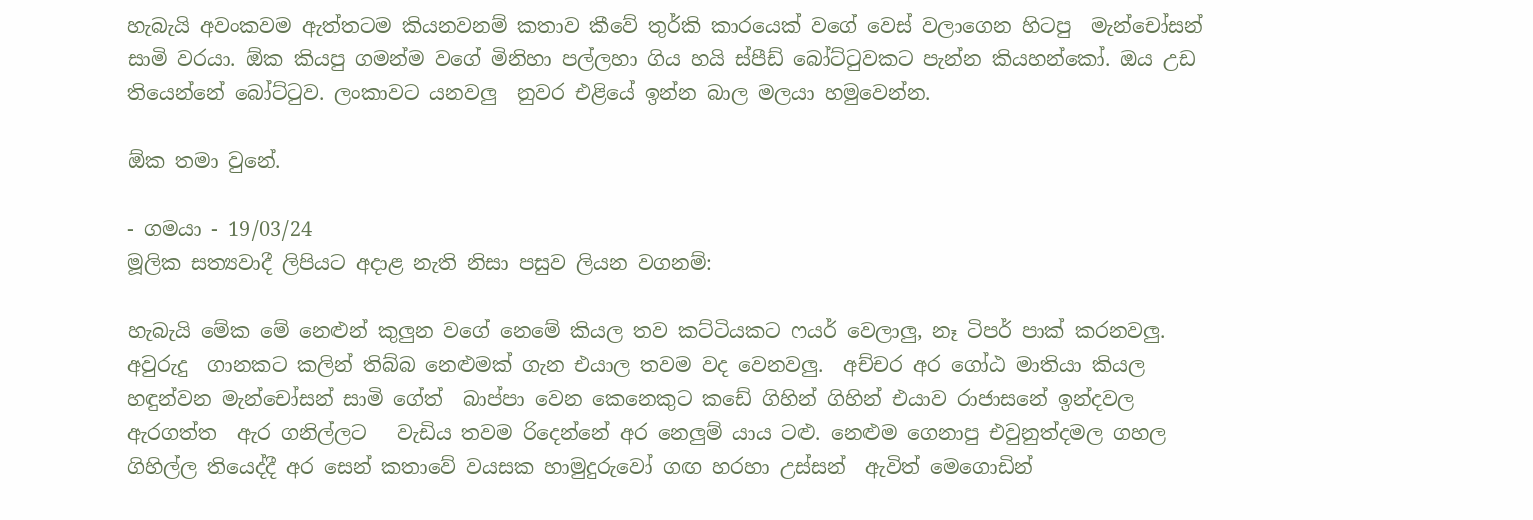හැබැයි අවංකවම ඇත්තටම කියනවනම් කතාව කීවේ තුර්කි කාරයෙක් වගේ වෙස් වලාගෙන හිටපු  මැන්චෝසන් සාමි වරයා. ඕක කියපු ගමන්ම වගේ මිනිහා පල්ලහා ගිය හයි ස්පීඩ් බෝට්ටුවකට පැන්න කියහන්කෝ. ඔය උඩ තියෙන්නේ බෝට්ටුව. ලංකාවට යනවලු  නුවර එළියේ ඉන්න බාල මලයා හමුවෙන්න.

ඕක තමා වුනේ.

- ගමයා - 19/03/24
මූලික සත්‍යවාදී ලිපියට අදාළ නැති නිසා පසුව ලියන වගනම්:

හැබැයි මේක මේ නෙළුන් කුලුන වගේ නෙමේ කියල තව කට්ටියකට ෆයර් වෙලාලු, නෑ ටිපර් පාක් කරනවලු. අවුරුදු  ගානකට කලින් තිබ්බ නෙළුමක් ගැන එයාල තවම වද වෙනවලු.  අච්චර අර ගෝඨ මාතියා කියල හඳුන්වන මැන්චෝසන් සාමි ගේත්  බාප්පා වෙන කෙනෙකුට කඩේ ගිහින් ගිහින් එයාව රාජාසනේ ඉන්දවල ඇරගත්ත  ඇර ගනිල්ලට   වැඩිය තවම රිදෙන්නේ අර නෙලුම් යාය ටළු. නෙළුම ගෙනාපු එවුනුත්දමල ගහල ගිහිල්ල තියෙද්දී අර සෙන් කතාවේ වයසක හාමුදුරුවෝ ගඟ හරහා උස්සන්  ඇවිත් මෙගොඩින්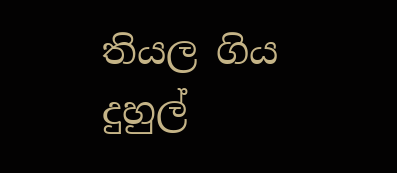තියල ගිය දුහුල්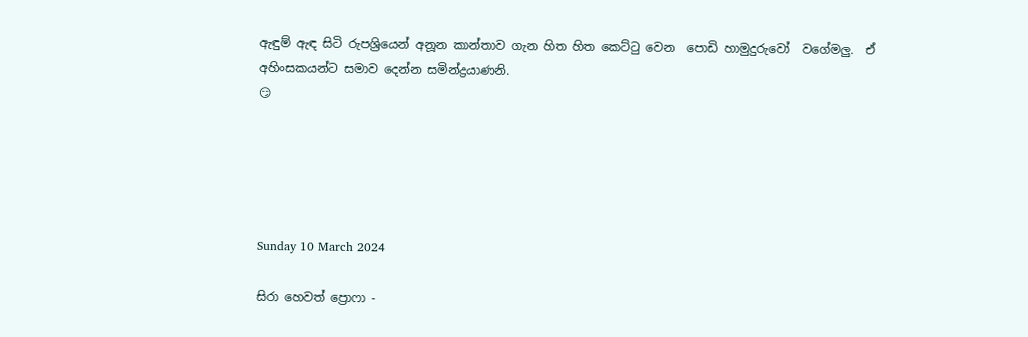ඇඳුම් ඇඳ සිටි රුපශ්‍රියෙන් අනූන කාන්තාව ගැන හිත හිත කෙට්ටු වෙන  පොඩි හාමුදුරුවෝ  වගේමලු.  ඒ අහිංසකයන්ට සමාව දෙන්න සමින්ද්‍රයාණනි.
😏





Sunday 10 March 2024

සිරා හෙවත් ප්‍රොෆා -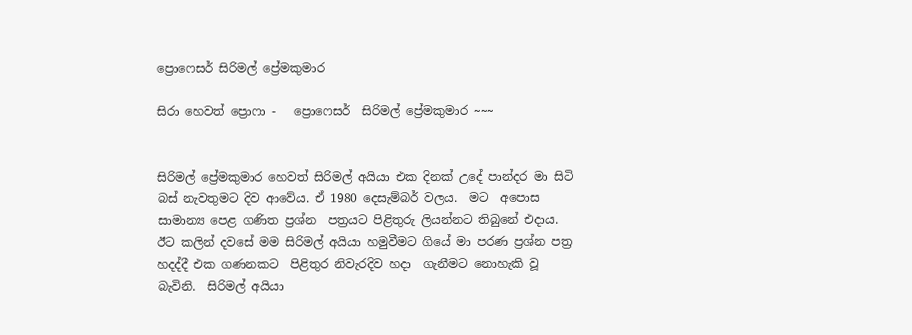ප්‍රොෆෙසර් සිරිමල් ප්‍රේමකුමාර

සිරා හෙවත් ප්‍රොෆා -   ප්‍රොෆෙසර්  සිරිමල් ප්‍රේමකුමාර ~~~


සිරිමල් ප්‍රේමකුමාර හෙවත් සිරිමල් අයියා එක දිනක් උදේ පාන්දර මා සිටි බස් නැවතුමට දිව ආවේය. ඒ 1980 දෙසැම්බර් වලය.  මට  අපොස සාමාන්‍ය පෙළ ගණිත ප්‍රශ්න  පත්‍රයට පිළිතුරු ලියන්නට තිබුනේ එදාය. ඊට කලින් දවසේ මම සිරිමල් අයියා හමුවීමට ගියේ මා පරණ ප්‍රශ්න පත්‍ර හදද්දී එක ගණනකට  පිළිතුර නිවැරදිව හදා  ගැනීමට නොහැකි වූ බැවිනි.  සිරිමල් අයියා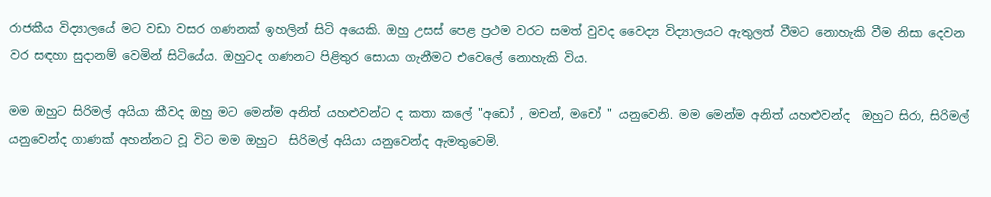රාජකීය විද්‍යාලයේ මට වඩා වසර ගණනක් ඉහලින් සිටි අයෙකි. ඔහු උසස් පෙළ ප්‍රථම වරට සමත් වුවද වෛද්‍ය විද්‍යාලයට ඇතුලත් වීමට නොහැකි වීම නිසා දෙවන වර සඳහා සුදානම් වෙමින් සිටියේය. ඔහුටද ගණනට පිළිතුර සොයා ගැනීමට එවෙලේ නොහැකි විය.

මම ඔහුට සිරිමල් අයියා කීවද ඔහු මට මෙන්ම අනිත් යහළුවන්ට ද කතා කලේ "අඩෝ , මචන්, මචෝ " යනුවෙනි. මම මෙන්ම අනිත් යහළුවන්ද  ඔහුට සිරා, සිරිමල් යනුවෙන්ද ගාණක් අහන්නට වූ විට මම ඔහුට  සිරිමල් අයියා යනුවෙන්ද ඇමතුවෙමි.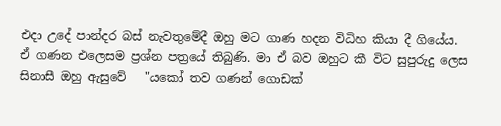එදා උදේ පාන්දර බස් නැවතුමේදී ඔහු මට ගාණ හදන විධිහ කියා දී ගියේය. ඒ ගණන එලෙසම ප්‍රශ්න පත්‍රයේ තිබුණි. මා ඒ බව ඔහුට කී විට සුපුරුදු ලෙස සිනාසී ඔහු ඇසුවේ   "යකෝ තව ගණන් ගොඩක්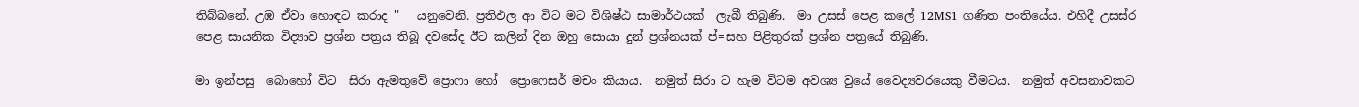තිබ්බනේ. උඹ ඒවා හොඳට කරාද "   යනුවෙනි. ප්‍රතිඵල ආ විට මට විශිෂ්ඨ සාමාර්ථයක්  ලැබී තිබුණි.  මා උසස් පෙළ කලේ 12MS1 ගණිත පංතියේය. එහිදී උසස්ර පෙළ සායනික විද්‍යාව ප්‍රශ්න පත්‍රය තිබූ දවසේද ඊට කලින් දින ඔහු සොයා දුන් ප්‍රශ්නයක් ප්=සහ පිළිතුරක් ප්‍රශ්න පත්‍රයේ තිබුණි.

මා ඉන්පසු  බොහෝ විට  සිරා ඇමතුවේ ප්‍රොෆා හෝ  ප්‍රොෆෙසර් මචං කියාය.  නමුත් සිරා ට හැම විටම අවශ්‍ය වුයේ වෛද්‍යවරයෙකු වීමටය.  නමුත් අවසනාවකට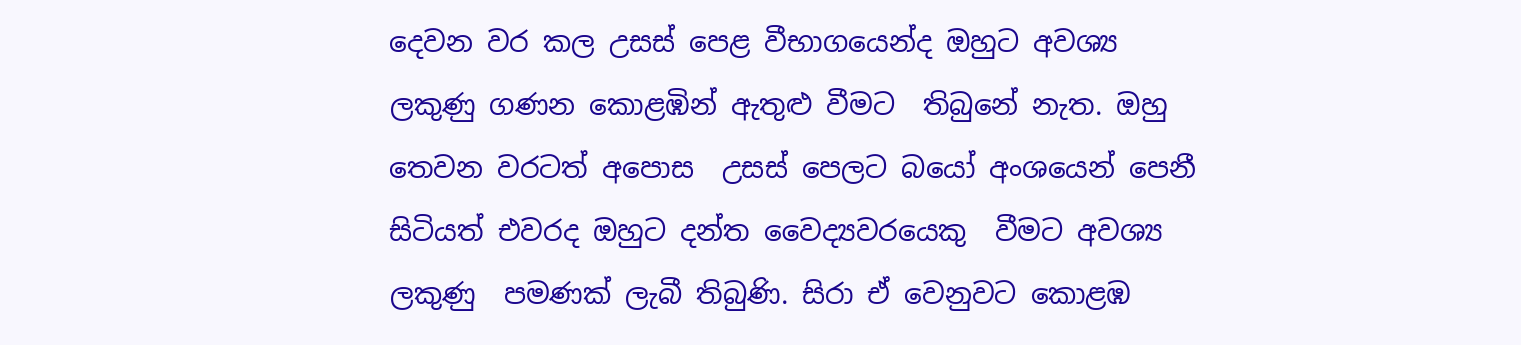දෙවන වර කල උසස් පෙළ වීභාගයෙන්ද ඔහුට අවශ්‍ය ලකුණු ගණන කොළඹින් ඇතුළු වීමට  තිබුනේ නැත. ඔහු තෙවන වරටත් අපොස  උසස් පෙලට බයෝ අංශයෙන් පෙනී සිටියත් එවරද ඔහුට දන්ත වෛද්‍යවරයෙකු  වීමට අවශ්‍ය ලකුණු  පමණක් ලැබී තිබුණි. සිරා ඒ වෙනුවට කොළඹ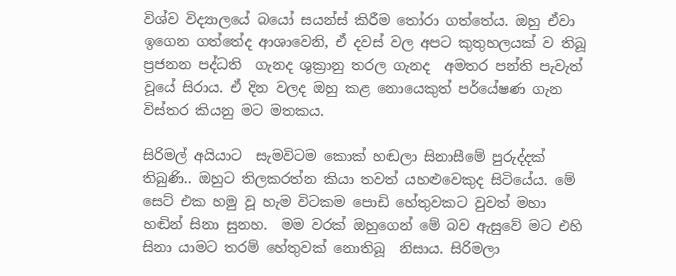විශ්ව විද්‍යාලයේ බයෝ සයන්ස් කිරීම තෝරා ගත්තේය. ඔහු ඒවා ඉගෙන ගත්තේද ආශාවෙනි, ඒ දවස් වල අපට කුතුහලයක් ව තිබූ  ප්‍රජනන පද්ධති  ගැනද ශුක්‍රානු තරල ගැනද  අමතර පන්ති පැවැත් වූයේ සිරාය. ඒ දින වලද ඔහු කළ නොයෙකුත් පර්යේෂණ ගැන විස්තර කියනු මට මතකය.

සිරිමල් අයියාට  සැමවිටම කොක් හඬලා සිනාසීමේ පුරුද්දක් තිබුණි.. ඔහුට තිලකරත්න කියා තවත් යහළුවෙකුද සිටියේය. මේ සෙට් එක හමු වූ හැම විටකම පොඩි හේතුවකට වුවත් මහා හඬින් සිනා සුනහ.  මම වරක් ඔහුගෙන් මේ බව ඇසුවේ මට එහි සිනා යාමට තරම් හේතුවක් නොතිබූ  නිසාය. සිරිමලා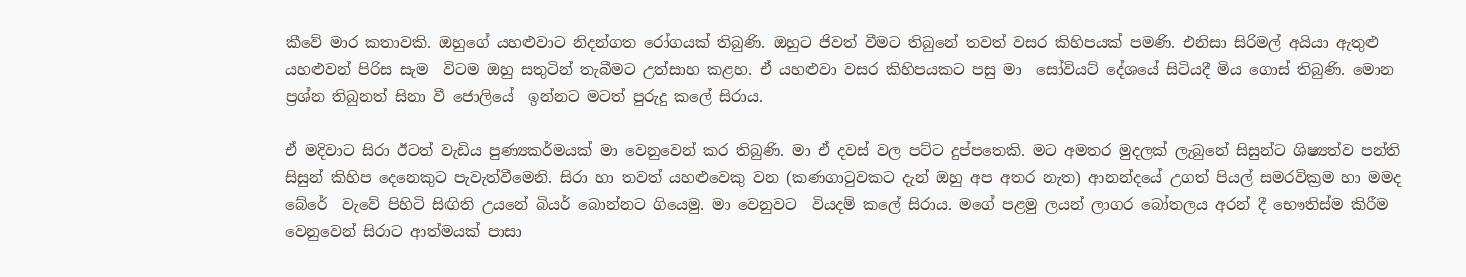කීවේ මාර කතාවකි. ඔහුගේ යහළුවාට නිදන්ගත රෝගයක් තිබුණි. ඔහුට ජිවත් වීමට තිබුනේ තවත් වසර කිහිපයක් පමණි. එනිසා සිරිමල් අයියා ඇතුළු යහළුවන් පිරිස සැම  විටම ඔහු සතුටින් තැබීමට උත්සාහ කළහ. ඒ යහළුවා වසර කිහිපයකට පසු මා  සෝවියට් දේශයේ සිටියදී මිය ගොස් තිබුණි. මොන ප්‍රශ්න තිබුනත් සිනා වී ජොලියේ  ඉන්නට මටත් පුරුදු කලේ සිරාය.

ඒ මදිවාට සිරා ඊටත් වැඩිය පුණ්‍යකර්මයක් මා වෙනුවෙන් කර තිබුණි. මා ඒ දවස් වල පට්ට දුප්පතෙකි. මට අමතර මුදලක් ලැබුනේ සිසුන්ට ශිෂ්‍යත්ව පන්ති සිසුන් කිහිප දෙනෙකුට පැවැත්වීමෙනි. සිරා හා තවත් යහළුවෙකු වන (කණගාටුවකට දැන් ඔහු අප අතර නැත) ආනන්දයේ උගත් පියල් සමරවික්‍රම හා මමද බේරේ  වැවේ පිහිටි සිඟිති උයනේ බියර් බොන්නට ගියෙමු. මා වෙනුවට  වියදම් කලේ සිරාය. මගේ පළමු ලයන් ලාගර බෝතලය අරන් දී භෞතිස්ම කිරීම වෙනුවෙන් සිරාට ආත්මයක් පාසා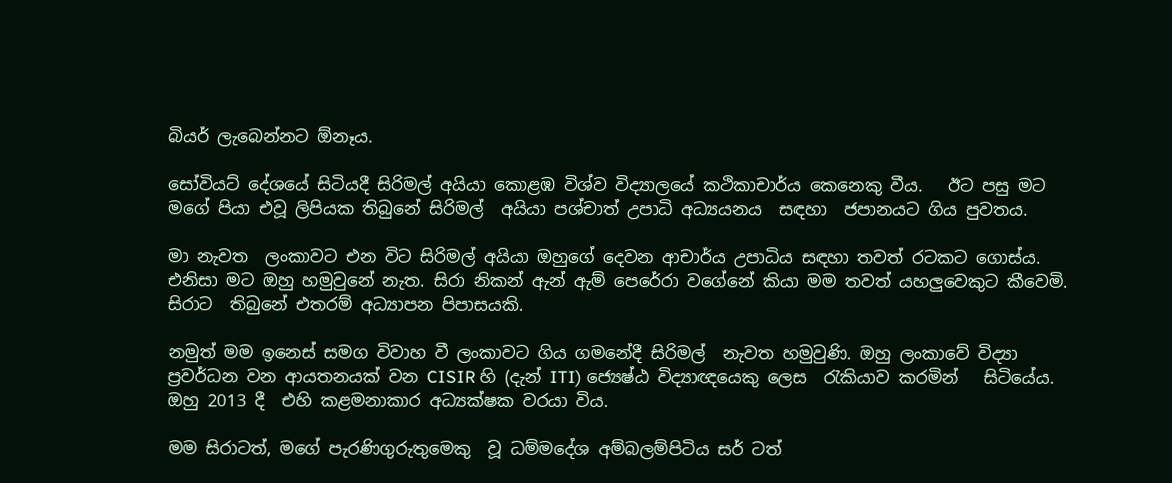බියර් ලැබෙන්නට ඕනෑය.

සෝවියට් දේශයේ සිටියදී සිරිමල් අයියා කොළඹ විශ්ව විද්‍යාලයේ කථිකාචාර්ය කෙනෙකු වීය.   ඊට පසු මට මගේ පියා එවූ ලිපියක තිබුනේ සිරිමල්  අයියා පශ්චාත් උපාධි අධ්‍යයනය  සඳහා  ජපානයට ගිය පුවතය.

මා නැවත  ලංකාවට එන විට සිරිමල් අයියා ඔහුගේ දෙවන ආචාර්ය උපාධිය සඳහා තවත් රටකට ගොස්ය.  එනිසා මට ඔහු හමුවුනේ නැත. සිරා නිකන් ඇන් ඇම් පෙරේරා වගේනේ කියා මම තවත් යහලුවෙකුට කීවෙමි. සිරාට  තිබුනේ එතරම් අධ්‍යාපන පිපාසයකි.

නමුත් මම ඉනෙස් සමග විවාහ වී ලංකාවට ගිය ගමනේදී සිරිමල්  නැවත හමුවුණි. ඔහු ලංකාවේ විද්‍යා ප්‍රවර්ධන වන ආයතනයක් වන CISIR හි (දැන් ITI) ජ්‍යෙෂ්ඨ විද්‍යාඥයෙකු ලෙස  රැකියාව කරමින්   සිටියේය. ඔහු 2013 දී  එහි කළමනාකාර අධ්‍යක්ෂක වරයා විය.

මම සිරාටත්, මගේ පැරණිගුරුතුමෙකු  වූ ධම්මදේශ අම්බලම්පිටිය සර් ටත්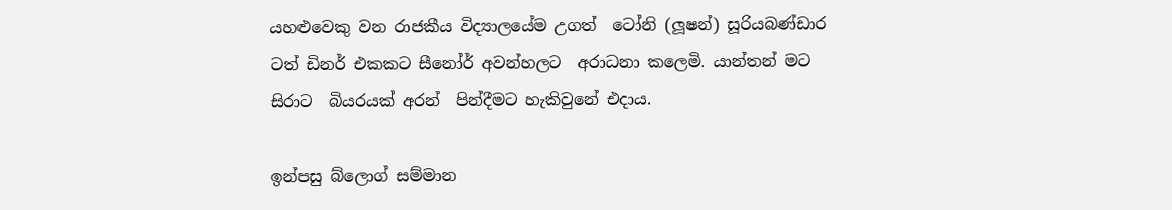යහළුවෙකු වන රාජකීය විද්‍යාලයේම උගත්  ටෝනි (ලූෂන්) සූරියබණ්ඩාර ටත් ඩිනර් එකකට සීනෝර් අවන්හලට  අරාධනා කලෙමි. යාන්තන් මට සිරාට  බියරයක් අරන්  පින්දීමට හැකිවුනේ එදාය.

ඉන්පසු බ්ලොග් සම්මාන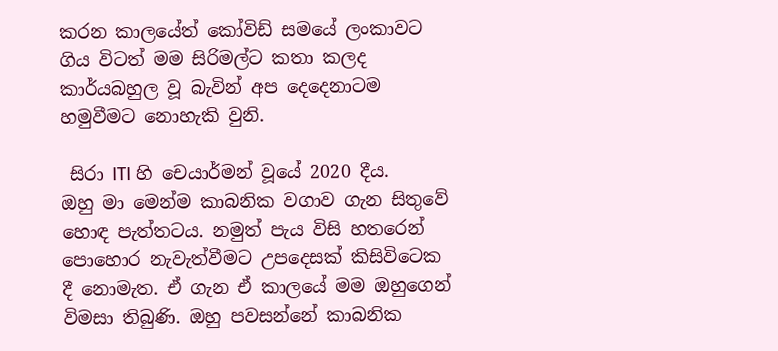කරන කාලයේත් කෝවිඩ් සමයේ ලංකාවට ගිය විටත් මම සිරිමල්ට කතා කලද කාර්යබහුල වූ බැවින් අප දෙදෙනාටම හමුවීමට නොහැකි වුනි.

 සිරා ITI හි චෙයාර්මන් වූයේ 2020 දීය.
ඔහු මා මෙන්ම කාබනික වගාව ගැන සිතුවේ  හොඳ පැත්තටය. නමුත් පැය විසි හතරෙන් පොහොර නැවැත්වීමට උපදෙසක් කිසිවිටෙක දී නොමැත. ඒ ගැන ඒ කාලයේ මම ඔහුගෙන් විමසා තිබුණි. ඔහු පවසන්නේ කාබනික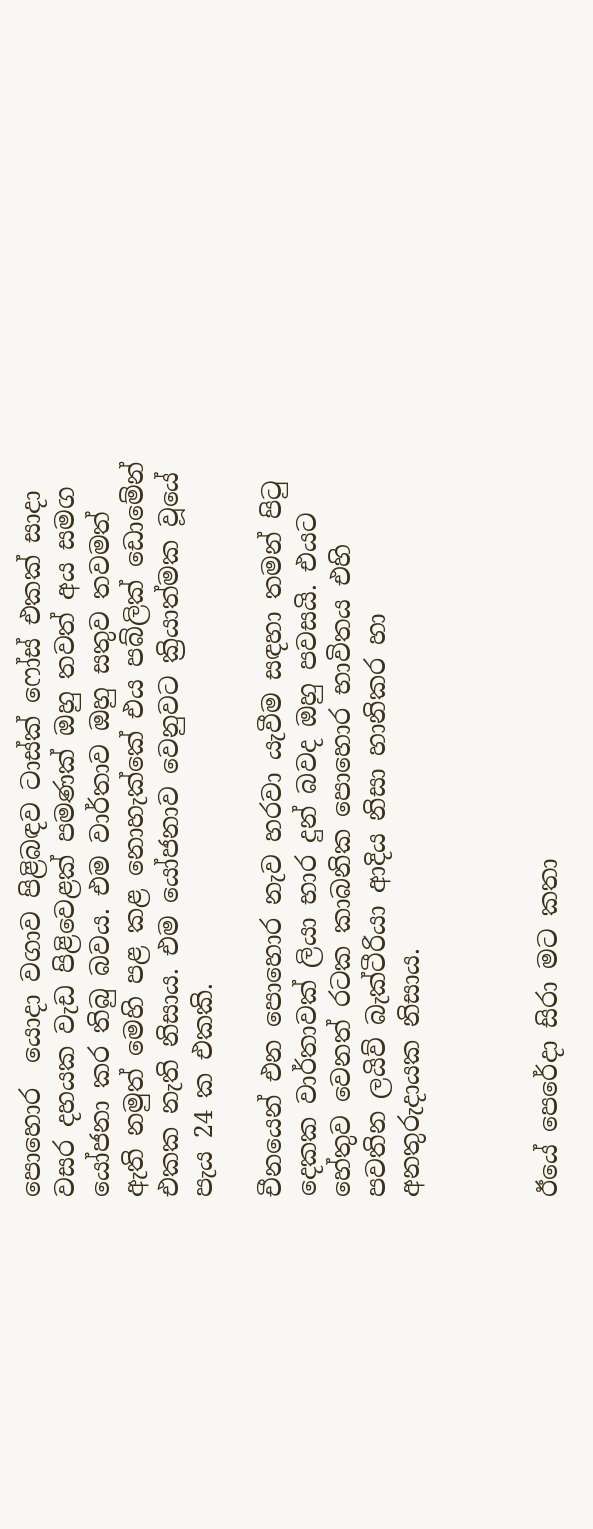පොහොර  යොදා වගාව පිළිබඳව ටාස්ක් ෆෝස් එකක් සාදා වසර දහයක වැඩ පිළිවෙළක් පමණක් ඔහු තවත් අය සමග යෝජනා කර තිබු බවය. එම වාර්තාව ඔහු සතුව තවමත් ඇති නමුත් මෙහි පළ කළ නොහැක්කේ එය පබ්ලික් ඩොමේන් එකක නැති නිසාය. එම යෝජනාව වෙනුවට ක්‍රියාත්මක වූයේ පැය 24 ක එකකි.

චීනයෙන් එන පොහොර නැව හරවා යැවීම සඳහා තමන් පිටු දෙකක වාර්තාවක් ලියා භාර දුන් බවද ඔහු පවසයි. එයට හේතුව වෙනත් රටක කාබනික පොහොර භාවිතය එහි පවතින ලයිව් බැක්ටීරියා ආදිය නිසා හානිකර හා අනතුරුදායක නිසාය.



ඊයේ පෙරේදා සිරා මට කතා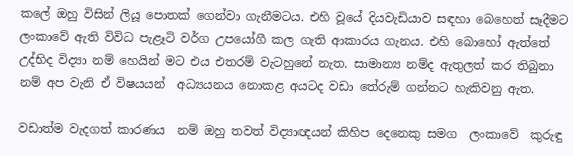කලේ ඔහු විසින් ලියූ පොතක් ගෙන්වා ගැනීමටය. එහි වූයේ දියවැඩියාව සඳහා බෙහෙත් සෑදීමට  ලංකාවේ ඇති විවිධ පැළෑටි වර්ග උපයෝගී කල ගැති ආකාරය ගැනය. එහි බොහෝ ඇත්තේ උද්භිද විද්‍යා නම් හෙයින් මට එය එතරම් වැටහුනේ නැත. සාමාන්‍ය නම්ද ඇතුලත් කර තිබුනා නම් අප වැනි ඒ විෂයයන්  අධ්‍යයනය නොකළ අයටද වඩා තේරුම් ගන්නට හැකිවනු ඇත.

වඩාත්ම වැදගත් කාරණය  නම් ඔහු තවත් විද්‍යාඥයන් කිහිප දෙනෙකු සමග  ලංකාවේ  කුරුඳු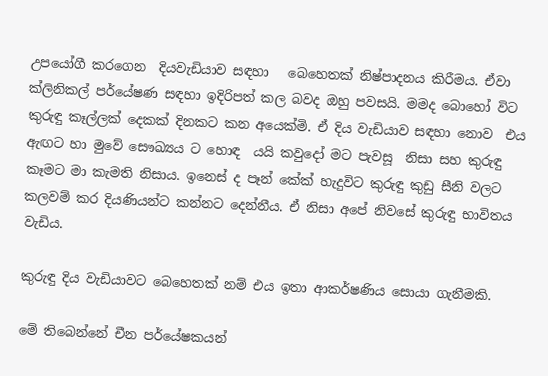උපයෝගී කරගෙන  දියවැඩියාව සඳහා   බෙහෙතක් නිෂ්පාදනය කිරීමය. ඒවා ක්ලිනිකල් පර්යේෂණ සඳහා ඉදිරිපත් කල බවද ඔහු පවසයි. මමද බොහෝ විට කුරුඳු කෑල්ලක් දෙකක් දිනකට කන අයෙක්මි. ඒ දිය වැඩියාව සඳහා නොව  එය ඇඟට හා මුවේ සෞඛ්‍යය ට හොඳ  යයි කවුදෝ මට පැවසූ  නිසා සහ කුරුඳු කෑමට මා කැමති නිසාය. ඉනෙස් ද පෑන් කේක් හැදුවිට කුරුඳු කුඩු සීනි වලට කලවම් කර දියණියන්ට කන්නට දෙන්නීය. ඒ නිසා අපේ නිවසේ කුරුඳු භාවිතය වැඩිය.

කුරුඳු දිය වැඩියාවට බෙහෙතක් නම් එය ඉතා ආකර්ෂණිය සොයා ගැනීමකි.

මේ තිබෙන්නේ චීන පර්යේෂකයන්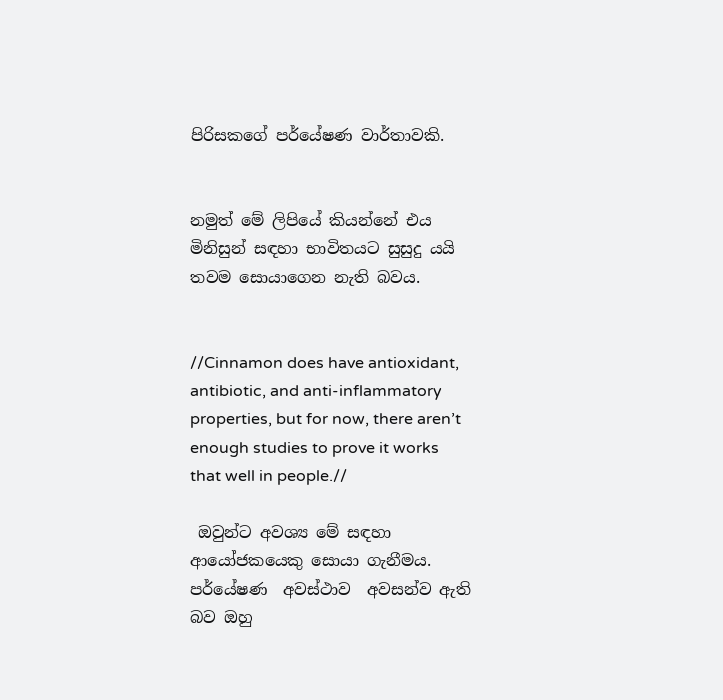පිරිසකගේ පර්යේෂණ වාර්තාවකි.


නමුත් මේ ලිපියේ කියන්නේ එය මිනිසුන් සඳහා භාවිතයට සුසුදු යයි තවම සොයාගෙන නැති බවය.


//Cinnamon does have antioxidant, antibiotic, and anti-inflammatory properties, but for now, there aren’t enough studies to prove it works that well in people.//

 ඔවුන්ට අවශ්‍ය මේ සඳහා ආයෝජකයෙකු සොයා ගැනීමය. පර්යේෂණ  අවස්ථාව  අවසන්ව ඇති බව ඔහු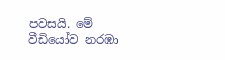පවසයි. මේ වීඩියෝව නරඹා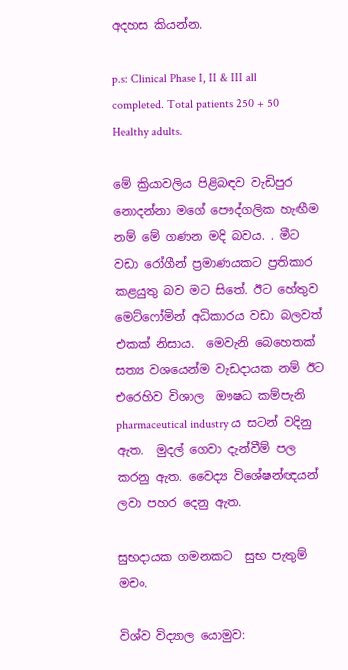අදහස කියන්න.

p.s: Clinical Phase I, II & III all completed. Total patients 250 + 50 Healthy adults.

මේ ක්‍රියාවලිය පිළිබඳව වැඩිපුර නොදන්නා මගේ පෞද්ගලික හැඟීම නම් මේ ගණන මදි බවය. . මීට වඩා රෝගීන් ප්‍රමාණයකට ප්‍රතිකාර කළයුතු බව මට සිතේ. ඊට හේතුව මෙට්ෆෝමින් අධිකාරය වඩා බලවත් එකක් නිසාය.  මෙවැනි බෙහෙතක් සත්‍ය වශයෙන්ම වැඩදායක නම් ඊට  එරෙහිව විශාල  ඖෂධ කම්පැනි  pharmaceutical industry ය සටන් වදිනු ඇත.  මුදල් ගෙවා දැන්වීම් පල කරනු ඇත. වෛද්‍ය විශේෂන්ඥයන් ලවා පහර දෙනු ඇත.

සුභදායක ගමනකට  සුභ පැතුම් මචං.

විශ්ව විද්‍යාල යොමුව: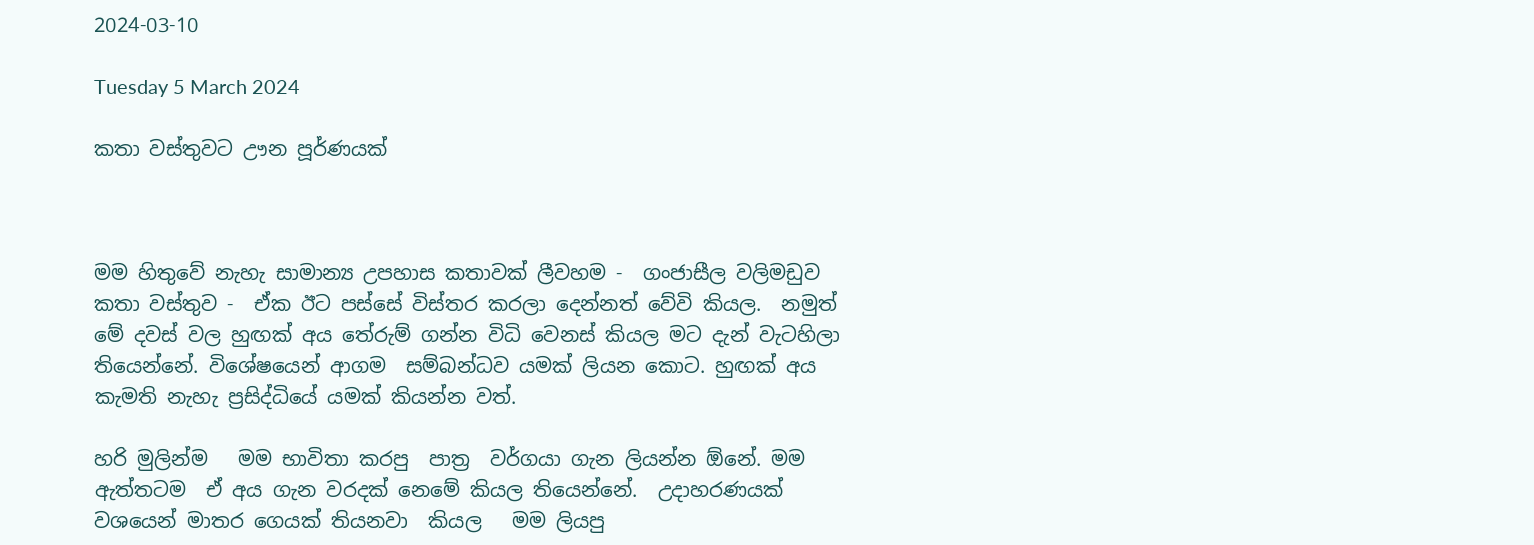2024-03-10

Tuesday 5 March 2024

කතා වස්තුවට ඌන පූර්ණයක්



මම හිතුවේ නැහැ සාමාන්‍ය උපහාස කතාවක් ලීවහම -  ගංජාසීල වලිමඩුව කතා වස්තුව -  ඒක ඊට පස්සේ විස්තර කරලා දෙන්නත් වේවි කියල.  නමුත් මේ දවස් වල හුඟක් අය තේරුම් ගන්න විධි වෙනස් කියල මට දැන් වැටහිලා තියෙන්නේ. විශේෂයෙන් ආගම  සම්බන්ධව යමක් ලියන කොට. හුඟක් අය කැමති නැහැ ප්‍රසිද්ධියේ යමක් කියන්න වත්.

හරි මුලින්ම   මම භාවිතා කරපු  පාත්‍ර  වර්ගයා ගැන ලියන්න ඕනේ. මම ඇත්තටම  ඒ අය ගැන වරදක් නෙමේ කියල තියෙන්නේ.  උදාහරණයක් වශයෙන් මාතර ගෙයක් තියනවා  කියල   මම ලියපු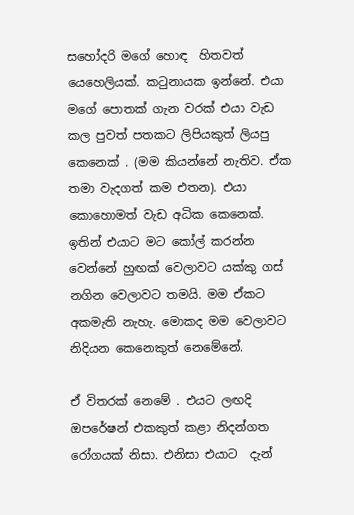සහෝදරි මගේ හොඳ  හිතවත් යෙහෙලියක්. කටුනායක ඉන්නේ. එයා මගේ පොතක් ගැන වරක් එයා වැඩ කල පුවත් පතකට ලිපියකුත් ලියපු කෙනෙක් . (මම කියන්නේ නැතිව. ඒක තමා වැදගත් කම එතන). එයා කොහොමත් වැඩ අධික කෙනෙක්. ඉතින් එයාට මට කෝල් කරන්න  වෙන්නේ හුඟක් වෙලාවට යක්කු ගස් නගින වෙලාවට තමයි. මම ඒකට අකමැති නැහැ. මොකද මම වෙලාවට නිදියන කෙනෙකුත් නෙමේනේ.

ඒ විතරක් නෙමේ . එයට ලඟදි ඔපරේෂන් එකකුත් කළා නිදන්ගත රෝගයක් නිසා. එනිසා එයාට  දැන්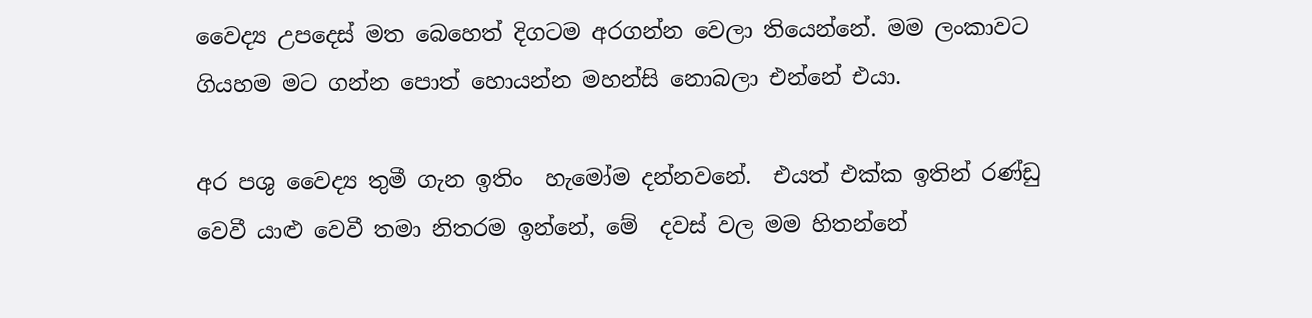වෛද්‍ය උපදෙස් මත බෙහෙත් දිගටම අරගන්න වෙලා තියෙන්නේ. මම ලංකාවට ගියහම මට ගන්න පොත් හොයන්න මහන්සි නොබලා එන්නේ එයා.

අර පශු වෛද්‍ය තුමී ගැන ඉතිං  හැමෝම දන්නවනේ.  එයත් එක්ක ඉතින් රණ්ඩු වෙවී යාළු වෙවී තමා නිතරම ඉන්නේ, මේ  දවස් වල මම හිතන්නේ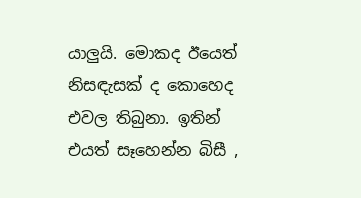යාලුයි. මොකද ඊයෙත් නිසඳැසක් ද කොහෙද එවල තිබුනා. ඉතින් එයත් සෑහෙන්න බිසී ,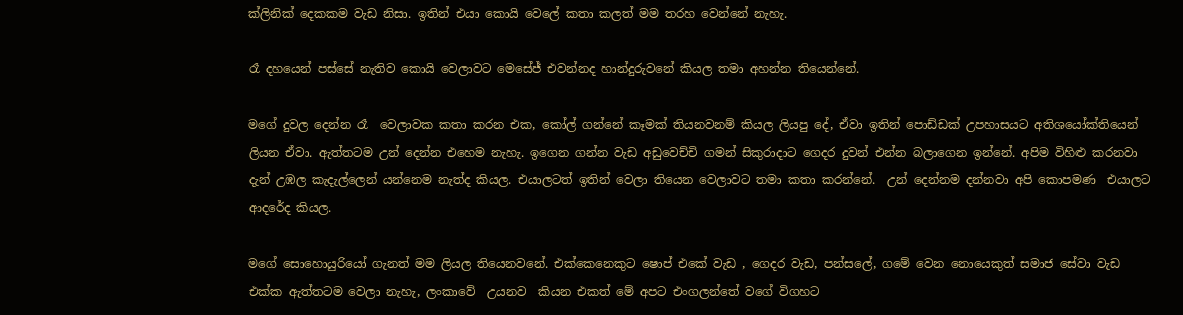ක්ලිනික් දෙකකම වැඩ නිසා. ඉතින් එයා කොයි වෙලේ කතා කලත් මම තරහ වෙන්නේ නැහැ.

රෑ දහයෙන් පස්සේ නැතිව කොයි වෙලාවට මෙසේජ් එවන්නද හාන්දුරුවනේ කියල තමා අහන්න තියෙන්නේ.

මගේ දුවල දෙන්න රෑ  වෙලාවක කතා කරන එක, කෝල් ගන්නේ කෑමක් තියනවනම් කියල ලියපු දේ, ඒවා ඉතින් පොඩ්ඩක් උපහාසයට අතිශයෝක්තියෙන් ලියන ඒවා. ඇත්තටම උන් දෙන්න එහෙම නැහැ. ඉගෙන ගන්න වැඩ අඩුවෙච්චි ගමන් සිකුරාදාට ගෙදර දුවන් එන්න බලාගෙන ඉන්නේ. අපිම විහිළු කරනවා දැන් උඹල කැදැල්ලෙන් යන්නෙම නැත්ද කියල. එයාලටත් ඉතින් වෙලා තියෙන වෙලාවට තමා කතා කරන්නේ.  උන් දෙන්නම දන්නවා අපි කොපමණ  එයාලට ආදරේද කියල.

මගේ සොහොයුරියෝ ගැනත් මම ලියල තියෙනවනේ. එක්කෙනෙකුට ෂොප් එකේ වැඩ , ගෙදර වැඩ, පන්සලේ, ගමේ වෙන නොයෙකුත් සමාජ සේවා වැඩ එක්ක ඇත්තටම වෙලා නැහැ, ලංකාවේ  උයනව  කියන එකත් මේ අපට එංගලන්තේ වගේ විගහට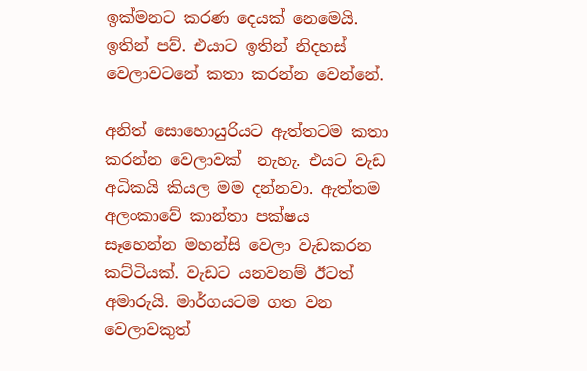ඉක්මනට කරණ දෙයක් නෙමෙයි.  ඉතින් පව්. එයාට ඉතින් නිදහස් වෙලාවටනේ කතා කරන්න වෙන්නේ.

අනිත් සොහොයුරියට ඇත්තටම කතා කරන්න වෙලාවක්  නැහැ. එයට වැඩ අධිකයි කියල මම දන්නවා. ඇත්තම අලංකාවේ කාන්තා පක්ෂය සෑහෙන්න මහන්සි වෙලා වැඩකරන කට්ටියක්. වැඩට යනවනම් ඊටත් අමාරුයි. මාර්ගයටම ගත වන වෙලාවකුත්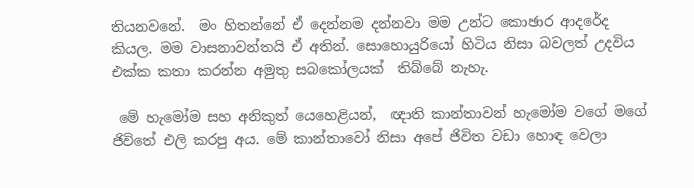තියනවනේ.  මං හිතන්නේ ඒ දෙන්නම දන්නවා මම උන්ට කොඡාර ආදරේද කියල. මම වාසනාවන්තයි ඒ අතින්. සොහොයුරියෝ හිටිය නිසා බවලත් උදවිය එක්ක කතා කරන්න අමුතු සබකෝලයක්  තිබ්බේ නැහැ.

 මේ හැමෝම සහ අනිකුත් යෙහෙළියන්,  ඥාති කාන්තාවන් හැමෝම වගේ මගේ ජිවිතේ එලි කරපු අය. මේ කාන්තාවෝ නිසා අපේ ජිවිත වඩා හොඳ වෙලා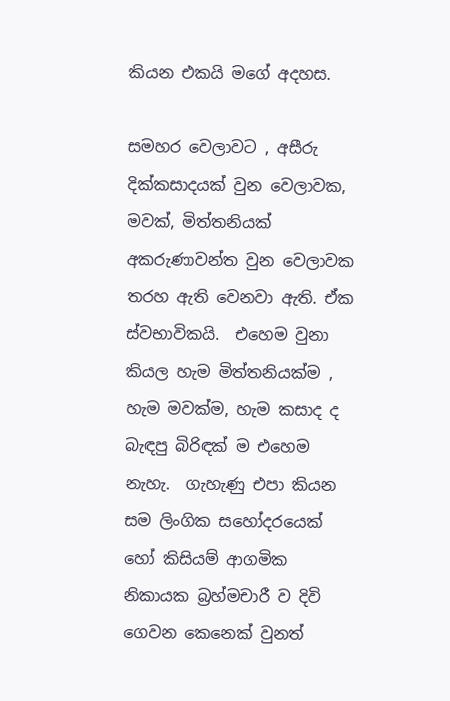කියන එකයි මගේ අදහස.

සමහර වෙලාවට , අසීරු දික්කසාදයක් වුන වෙලාවක,  මවක්, මිත්තනියක්  අකරුණාවන්ත වුන වෙලාවක තරහ ඇති වෙනවා ඇති. ඒක ස්වභාවිකයි.  එහෙම වුනා කියල හැම මිත්තනියක්ම , හැම මවක්ම, හැම කසාද ද බැඳපු බිරිඳක් ම එහෙම නැහැ.  ගැහැණු එපා කියන සම ලිංගික සහෝදරයෙක් හෝ කිසියම් ආගමික නිකායක බ්‍රහ්මචාරී ව දිවි ගෙවන කෙනෙක් වුනත්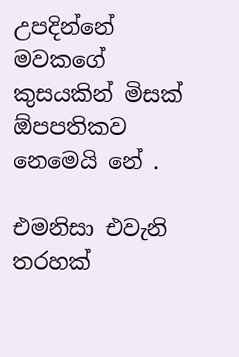උපදින්නේ මවකගේ කුසයකින් මිසක් ඕපපතිකව නෙමෙයි නේ .

එමනිසා එවැනි තරහක්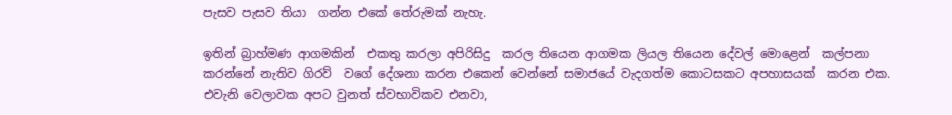පැසව පැසව තියා  ගන්න එකේ තේරුමක් නැහැ.

ඉතින් බ්‍රාහ්මණ ආගමකින්  එකතු කරලා අපිරිසිදු  කරල තියෙන ආගමක ලියල තියෙන දේවල් මොළෙන්  කල්පනා කරන්නේ නැතිව ගිරව්  වගේ දේශනා කරන එකෙන් වෙන්නේ සමාජයේ වැදගත්ම කොටසකට අපහාසයක්  කරන එක. එවැනි වෙලාවක අපට වුනත් ස්වභාවිකව එනවා,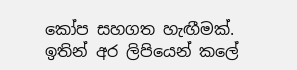කෝප සහගත හැඟීමක්. ඉතින් අර ලිපියෙන් කලේ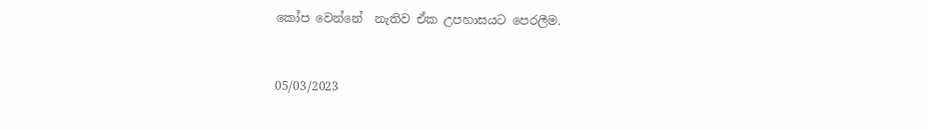කෝප වෙන්නේ  නැතිව ඒක උපහාසයට පෙරලීම.



05/03/2023